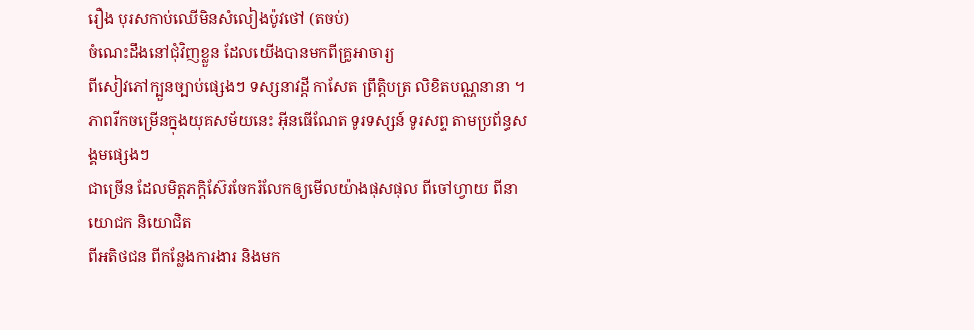រឿង បុរសកាប់ឈើមិនសំលៀងប៉ូវថៅ (តចប់)
ចំណេះដឹងនៅជុំវិញខ្លួន ដែលយើងបានមកពីគ្រូអាចារ្យ
ពីសៀវភៅក្បួនច្បាប់ផ្សេងៗ ទស្សនាវដ្ដី កាសែត ព្រឹត្តិបត្រ លិខិតបណ្ណនានា ។
ភាពរីកចម្រើនក្នុងយុគសម័យនេះ អ៊ីនធើណែត ទូរទស្សន៍ ទូរសព្ទ តាមប្រព័ន្ធសង្គមផ្សេងៗ
ជាច្រើន ដែលមិត្តភក្ដិស៊ែរចែករំលែកឲ្យមើលយ៉ាងផុសផុល ពីចៅហ្វាយ ពីនាយោជក និយោជិត
ពីអតិថជន ពីកន្លែងការងារ និងមក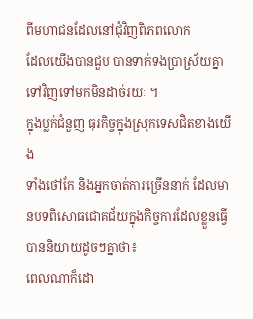ពីមហាជនដែលនៅជុំវិញពិភពលោក
ដែលយើងបានជួប បានទាក់ទងប្រាស្រ័យគ្នាទៅវិញទៅមកមិនដាច់រយៈ ។
ក្នុងប្លក់ជំនួញ ធុរកិច្ចក្នុងស្រុកទេសជិតខាងយើង
ទាំងថៅកែ និងអ្នកចាត់ការច្រើននាក់ ដែលមានបទពិសោធជោគជ័យក្នុងកិច្ចការដែលខ្លួនធ្វើ
បាននិយាយដូចៗគ្នាថា៖
ពេលណាក៏ដោ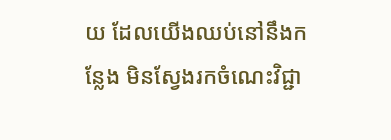យ ដែលយើងឈប់នៅនឹងកន្លែង មិនស្វែងរកចំណេះវិជ្ជា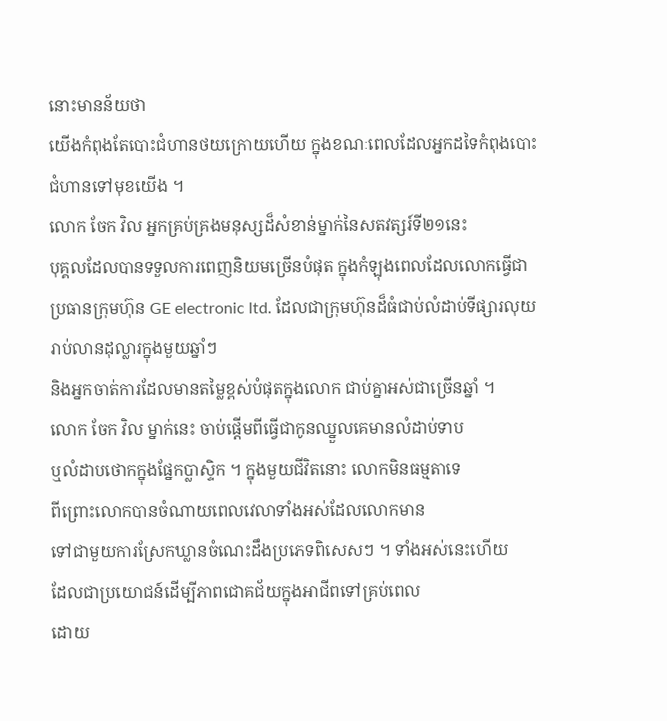នោះមានន័យថា
យើងកំពុងតែបោះជំហានថយក្រោយហើយ ក្នុងខណៈពេលដែលអ្នកដទៃកំពុងបោះជំហានទៅមុខយើង ។
លោក ចែក វិល អ្នកគ្រប់គ្រងមនុស្សដ៏សំខាន់ម្នាក់នៃសតវត្សរ៍ទី២១នេះ
បុគ្គលដែលបានទទួលការពេញនិយមច្រើនបំផុត ក្នុងកំឡុងពេលដែលលោកធ្វើជាប្រធានក្រុមហ៊ុន GE electronic ltd. ដែលជាក្រុមហ៊ុនដ៏ធំជាប់លំដាប់ទីផ្សារលុយរាប់លានដុល្លារក្នុងមួយឆ្នាំៗ
និងអ្នកចាត់ការដែលមានតម្លៃខ្ពស់បំផុតក្នុងលោក ជាប់គ្នាអស់ជាច្រើនឆ្នាំ ។
លោក ចែក វិល ម្នាក់នេះ ចាប់ផ្ដើមពីធ្វើជាកូនឈ្នួលគេមានលំដាប់ទាប
ឬលំដាបថោកក្នុងផ្នែកប្លាស្ទិក ។ ក្នុងមួយជីវិតនោះ លោកមិនធម្មតាទេ
ពីព្រោះលោកបានចំណាយពេលវេលាទាំងអស់ដែលលោកមាន
ទៅជាមួយការស្រែកឃ្លានចំណេះដឹងប្រភេទពិសេសៗ ។ ទាំងអស់នេះហើយ
ដែលជាប្រយោជន៍ដើម្បីភាពជោគជ័យក្នុងអាជីពទៅគ្រប់ពេល
ដោយ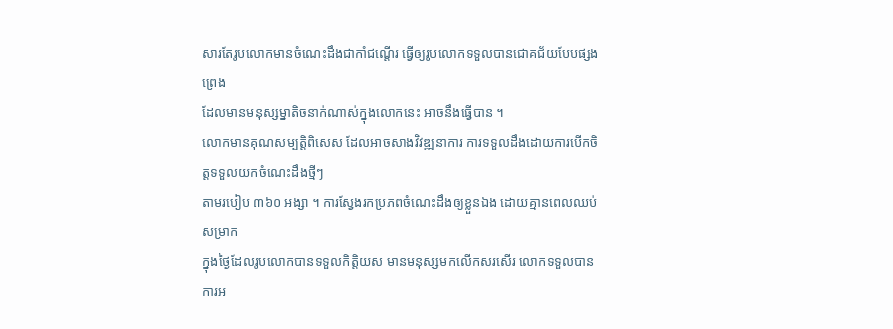សារតែរូបលោកមានចំណេះដឹងជាកាំជណ្ដើរ ធ្វើឲ្យរូបលោកទទួលបានជោគជ័យបែបផ្សងព្រេង
ដែលមានមនុស្សម្នាតិចនាក់ណាស់ក្នុងលោកនេះ អាចនឹងធ្វើបាន ។
លោកមានគុណសម្បត្តិពិសេស ដែលអាចសាងវិវឌ្ឍនាការ ការទទួលដឹងដោយការបើកចិត្តទទួលយកចំណេះដឹងថ្មីៗ
តាមរបៀប ៣៦០ អង្សា ។ ការស្វែងរកប្រភពចំណេះដឹងឲ្យខ្លួនឯង ដោយគ្មានពេលឈប់សម្រាក
ក្នុងថ្ងៃដែលរូបលោកបានទទួលកិត្តិយស មានមនុស្សមកលើកសរសើរ លោកទទួលបានការអ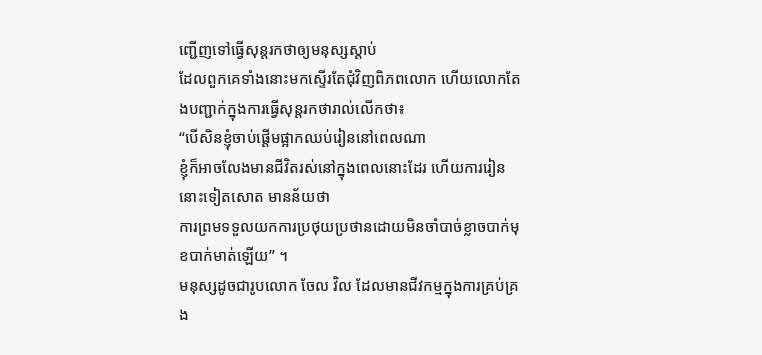ញ្ជើញទៅធ្វើសុន្តរកថាឲ្យមនុស្សស្ដាប់
ដែលពួកគេទាំងនោះមកស្ទើរតែជុំវិញពិភពលោក ហើយលោកតែងបញ្ជាក់ក្នុងការធ្វើសុន្តរកថារាល់លើកថា៖
“បើសិនខ្ញុំចាប់ផ្ដើមផ្អាកឈប់រៀននៅពេលណា
ខ្ញុំក៏អាចលែងមានជីវិតរស់នៅក្នុងពេលនោះដែរ ហើយការរៀននោះទៀតសោត មានន័យថា
ការព្រមទទួលយកការប្រថុយប្រថានដោយមិនចាំបាច់ខ្លាចបាក់មុខបាក់មាត់ឡើយ” ។
មនុស្សដូចជារូបលោក ចែល វិល ដែលមានជីវកម្មក្នុងការគ្រប់គ្រង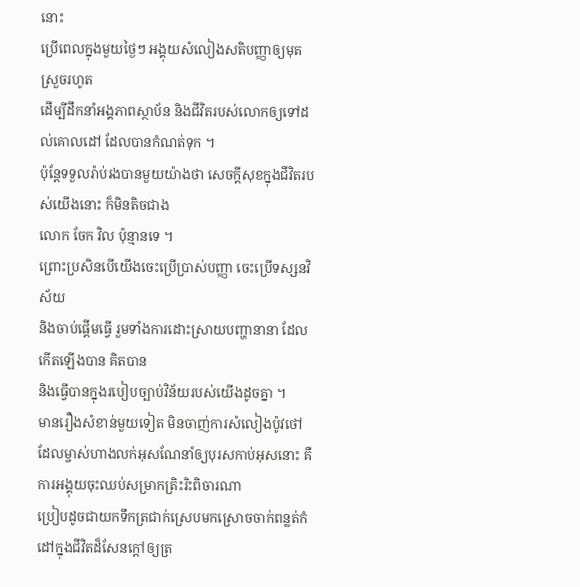នោះ
ប្រើពេលក្នុងមួយថ្ងៃៗ អង្គុយសំលៀងសតិបញ្ញាឲ្យមុតស្រួចរហូត
ដើម្បីដឹកនាំអង្គភាពស្ថាប័ន និងជីវិតរបស់លោកឲ្យទៅដល់គោលដៅ ដែលបានកំណត់ទុក ។
ប៉ុន្តែទទួលរ៉ាប់រងបានមួយយ៉ាងថា សេចក្ដីសុខក្នុងជីវិតរបស់យើងនោះ ក៏មិនតិចជាង
លោក ចែក វិល ប៉ុន្មានទេ ។
ព្រោះប្រសិនបើយើងចេះប្រើប្រាស់បញ្ញា ចេះប្រើទស្សនវិស័យ
និងចាប់ផ្ដើមធ្វើ រួមទាំងការដោះស្រាយបញ្ហានានា ដែលកើតឡើងបាន គិតបាន
និងធ្វើបានក្នុងរបៀបច្បាប់វិន័យរបស់យើងដូចគ្នា ។
មានរឿងសំខាន់មួយទៀត មិនចាញ់ការសំលៀងប៉ូវថៅ
ដែលម្ចាស់ហាងលក់អុសណែនាំឲ្យបុរសកាប់អុសនោះ គឺការអង្គុយចុះឈប់សម្រាកត្រិះរិះពិចារណា
ប្រៀបដូចជាយកទឹកត្រជាក់ស្រេបមកស្រោចចាក់ពន្លត់កំដៅក្នុងជីវិតដ៏សែនក្ដៅឲ្យត្រ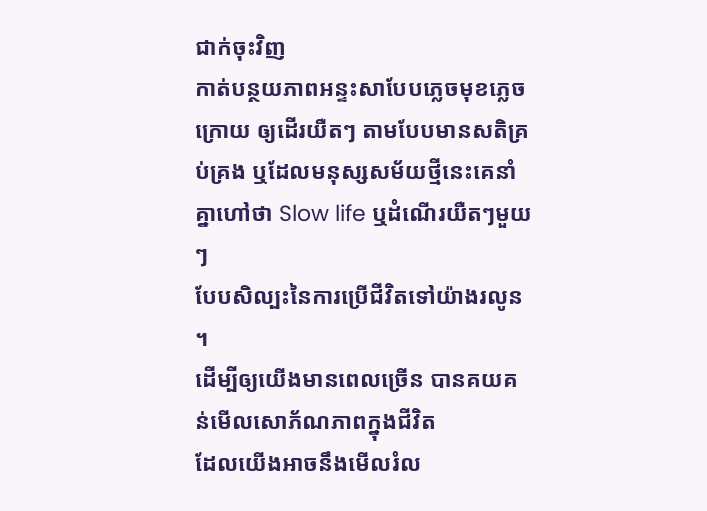ជាក់ចុះវិញ
កាត់បន្ថយភាពអន្ទះសាបែបភ្លេចមុខភ្លេចក្រោយ ឲ្យដើរយឺតៗ តាមបែបមានសតិគ្រប់គ្រង ឬដែលមនុស្សសម័យថ្មីនេះគេនាំគ្នាហៅថា Slow life ឬដំណើរយឺតៗមួយៗ
បែបសិល្បះនៃការប្រើជីវិតទៅយ៉ាងរលូន ។
ដើម្បីឲ្យយើងមានពេលច្រើន បានគយគន់មើលសោភ័ណភាពក្នុងជីវិត
ដែលយើងអាចនឹងមើលរំល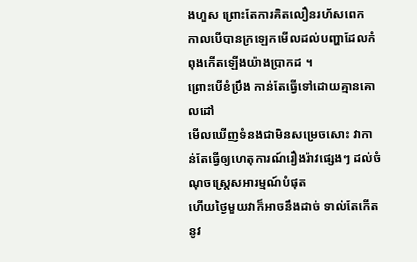ងហួស ព្រោះតែការគិតលឿនរហ័សពេក
កាលបើបានក្រឡេកមើលដល់បញ្ហាដែលកំពុងកើតឡើងយ៉ាងប្រាកដ ។
ព្រោះបើខំប្រឹង កាន់តែធ្វើទៅដោយគ្មានគោលដៅ
មើលឃើញទំនងជាមិនសម្រេចសោះ វាកាន់តែធ្វើឲ្យហេតុការណ៍រឿងរ៉ាវផ្សេងៗ ដល់ចំណុចស្ត្រេសអារម្មណ៍បំផុត
ហើយថ្ងៃមួយវាក៏អាចនឹងដាច់ ទាល់តែកើតនូវ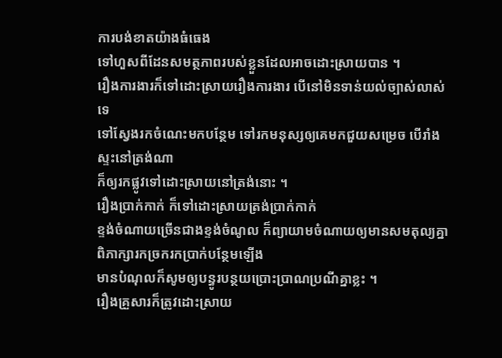ការបង់ខាតយ៉ាងធំធេង
ទៅហួសពីដែនសមត្ថភាពរបស់ខ្លួនដែលអាចដោះស្រាយបាន ។
រឿងការងារក៏ទៅដោះស្រាយរឿងការងារ បើនៅមិនទាន់យល់ច្បាស់លាស់ទេ
ទៅស្វែងរកចំណេះមកបន្ថែម ទៅរកមនុស្សឲ្យគេមកជួយសម្រេច បើរាំងស្ទះនៅត្រង់ណា
ក៏ឲ្យរកផ្លូវទៅដោះស្រាយនៅត្រង់នោះ ។
រឿងប្រាក់កាក់ ក៏ទៅដោះស្រាយត្រង់ប្រាក់កាក់
ខ្ទង់ចំណាយច្រើនជាងខ្ទង់ចំណូល ក៏ព្យាយាមចំណាយឲ្យមានសមតុល្យគ្នា ពិភាក្សារកច្រករកប្រាក់បន្ថែមឡើង
មានបំណុលក៏សូមឲ្យបន្ធូរបន្ថយប្រោះប្រាណប្រណីគ្នាខ្លះ ។
រឿងគ្រួសារក៏ត្រូវដោះស្រាយ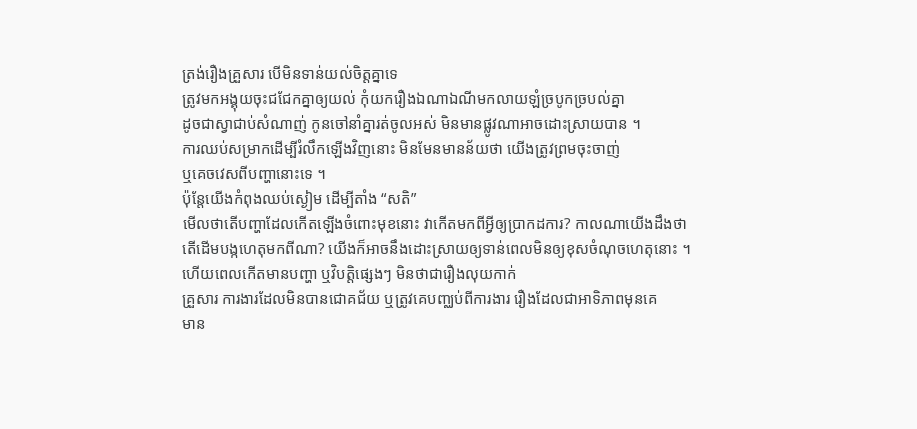ត្រង់រឿងគ្រួសារ បើមិនទាន់យល់ចិត្តគ្នាទេ
ត្រូវមកអង្គុយចុះជជែកគ្នាឲ្យយល់ កុំយករឿងឯណាឯណីមកលាយឡំច្របូកច្របល់គ្នា
ដូចជាស្វាជាប់សំណាញ់ កូនចៅនាំគ្នារត់ចូលអស់ មិនមានផ្លូវណាអាចដោះស្រាយបាន ។
ការឈប់សម្រាកដើម្បីរំលឹកឡើងវិញនោះ មិនមែនមានន័យថា យើងត្រូវព្រមចុះចាញ់
ឬគេចវេសពីបញ្ហានោះទេ ។
ប៉ុន្តែយើងកំពុងឈប់ស្ងៀម ដើម្បីតាំង “សតិ”
មើលថាតើបញ្ហាដែលកើតឡើងចំពោះមុខនោះ វាកើតមកពីអ្វីឲ្យប្រាកដការ? កាលណាយើងដឹងថា
តើដើមបង្កហេតុមកពីណា? យើងក៏អាចនឹងដោះស្រាយឲ្យទាន់ពេលមិនឲ្យខុសចំណុចហេតុនោះ ។
ហើយពេលកើតមានបញ្ហា ឬវិបត្តិផ្សេងៗ មិនថាជារឿងលុយកាក់
គ្រួសារ ការងារដែលមិនបានជោគជ័យ ឬត្រូវគេបញ្ឈប់ពីការងារ រឿងដែលជាអាទិភាពមុនគេ
មាន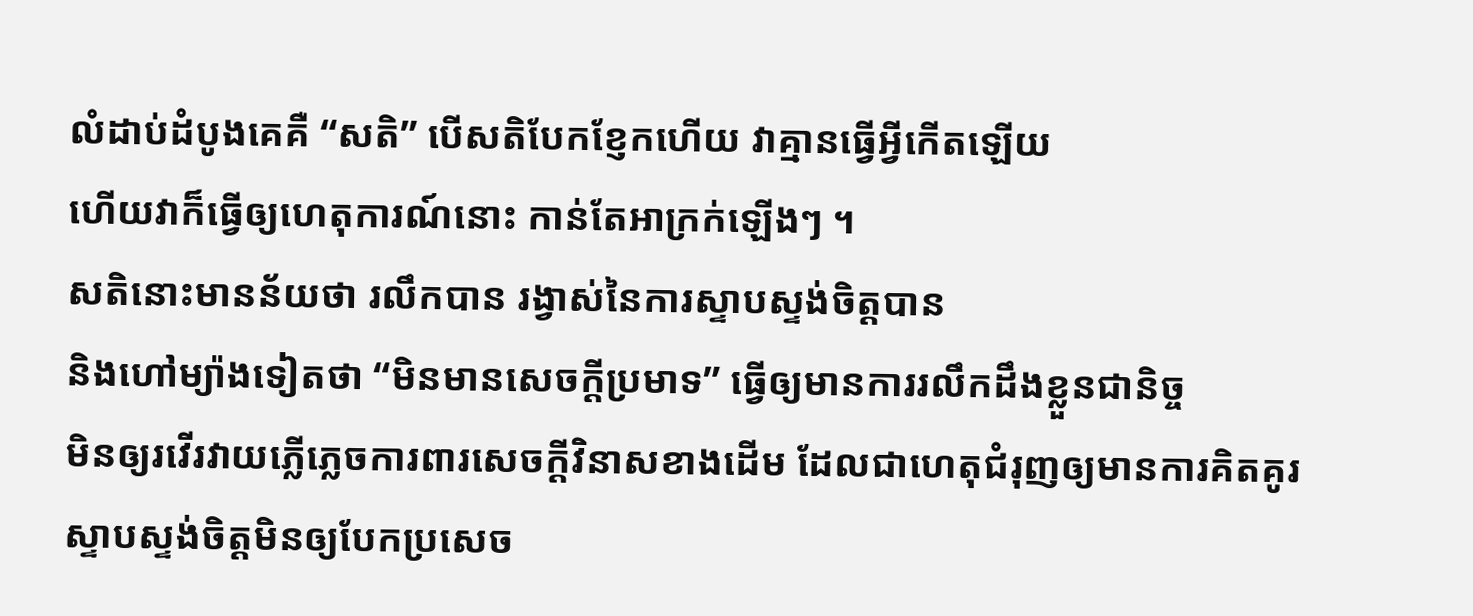លំដាប់ដំបូងគេគឺ “សតិ” បើសតិបែកខ្ញែកហើយ វាគ្មានធ្វើអ្វីកើតឡើយ
ហើយវាក៏ធ្វើឲ្យហេតុការណ៍នោះ កាន់តែអាក្រក់ឡើងៗ ។
សតិនោះមានន័យថា រលឹកបាន រង្វាស់នៃការស្ទាបស្ទង់ចិត្តបាន
និងហៅម្យ៉ាងទៀតថា “មិនមានសេចក្ដីប្រមាទ” ធ្វើឲ្យមានការរលឹកដឹងខ្លួនជានិច្ច
មិនឲ្យរវើរវាយភ្លើភ្លេចការពារសេចក្ដីវិនាសខាងដើម ដែលជាហេតុជំរុញឲ្យមានការគិតគូរ
ស្ទាបស្ទង់ចិត្តមិនឲ្យបែកប្រសេច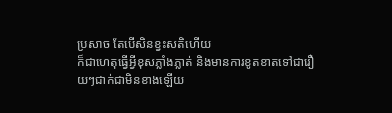ប្រសាច តែបើសិនខ្វះសតិហើយ
ក៏ជាហេតុធ្វើអ្វីខុសភ្លាំងភ្លាត់ និងមានការខូតខាតទៅជារឿយៗជាក់ជាមិនខាងឡើយ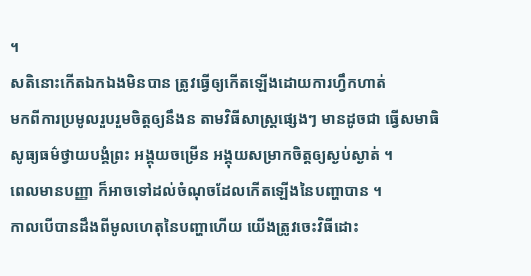។
សតិនោះកើតឯកឯងមិនបាន ត្រូវធ្វើឲ្យកើតឡើងដោយការហ្វឹកហាត់
មកពីការប្រមូលរួបរួមចិត្តឲ្យនឹងន តាមវិធីសាស្ត្រផ្សេងៗ មានដូចជា ធ្វើសមាធិ
សូធ្យធម៌ថ្វាយបង្គំព្រះ អង្គុយចម្រើន អង្គុយសម្រាកចិត្តឲ្យស្ងប់ស្ងាត់ ។
ពេលមានបញ្ញា ក៏អាចទៅដល់ចំណុចដែលកើតឡើងនៃបញ្ហាបាន ។
កាលបើបានដឹងពីមូលហេតុនៃបញ្ហាហើយ យើងត្រូវចេះវិធីដោះ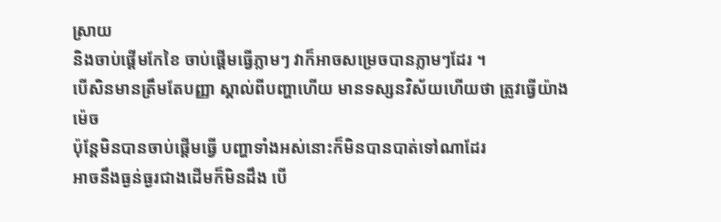ស្រាយ
និងចាប់ផ្ដើមកែខៃ ចាប់ផ្ដើមធ្វើភ្លាមៗ វាក៏អាចសម្រេចបានភ្លាមៗដែរ ។
បើសិនមានត្រឹមតែបញ្ញា ស្គាល់ពីបញ្ហាហើយ មានទស្សនវិស័យហើយថា ត្រូវធ្វើយ៉ាងម៉េច
ប៉ុន្តែមិនបានចាប់ផ្ដើមធ្វើ បញ្ហាទាំងអស់នោះក៏មិនបានបាត់ទៅណាដែរ
អាចនឹងធ្ងន់ធ្ងរជាងដើមក៏មិនដឹង បើ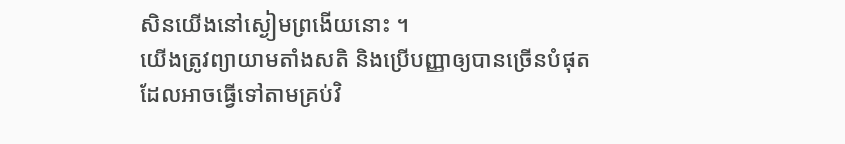សិនយើងនៅស្ងៀមព្រងើយនោះ ។
យើងត្រូវព្យាយាមតាំងសតិ និងប្រើបញ្ញាឲ្យបានច្រើនបំផុត
ដែលអាចធ្វើទៅតាមគ្រប់វិ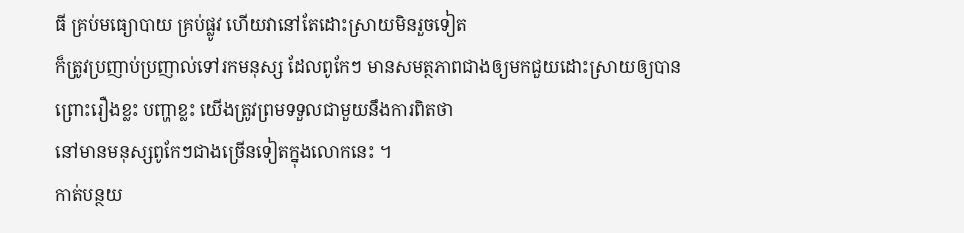ធី គ្រប់មធ្យោបាយ គ្រប់ផ្លូវ ហើយវានៅតែដោះស្រាយមិនរួចទៀត
ក៏ត្រូវប្រញាប់ប្រញាល់ទៅរកមនុស្ស ដែលពូកែៗ មានសមត្ថភាពជាងឲ្យមកជួយដោះស្រាយឲ្យបាន
ព្រោះរឿងខ្លះ បញ្ហាខ្លះ យើងត្រូវព្រមទទួលជាមួយនឹងការពិតថា
នៅមានមនុស្សពូកែៗជាងច្រើនទៀតក្នុងលោកនេះ ។
កាត់បន្ថយ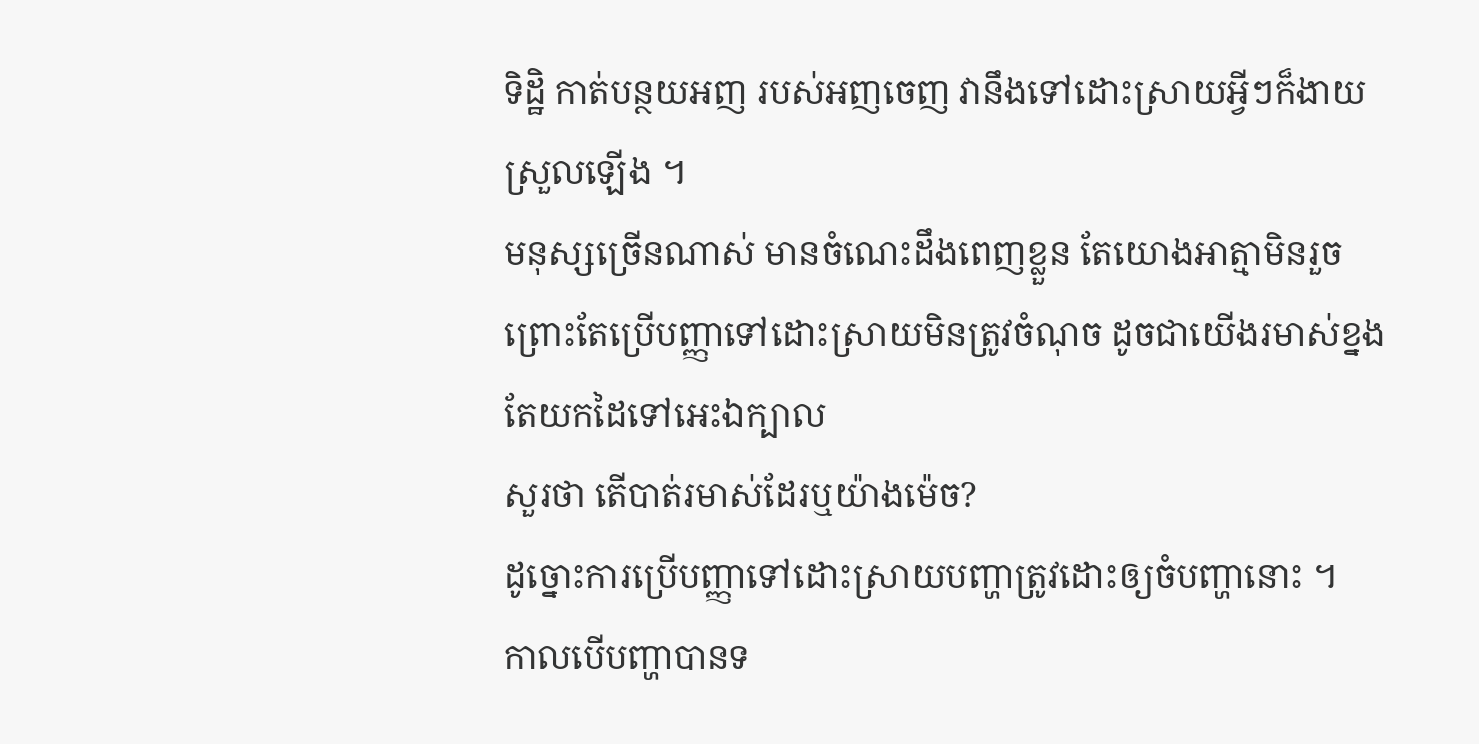ទិដ្ឋិ កាត់បន្ថយអញ របស់អញចេញ វានឹងទៅដោះស្រាយអ្វីៗក៏ងាយស្រួលឡើង ។
មនុស្សច្រើនណាស់ មានចំណេះដឹងពេញខ្លួន តែយោងអាត្មាមិនរួច
ព្រោះតែប្រើបញ្ញាទៅដោះស្រាយមិនត្រូវចំណុច ដូចជាយើងរមាស់ខ្នង តែយកដៃទៅអេះឯក្បាល
សួរថា តើបាត់រមាស់ដែរឬយ៉ាងម៉េច?
ដូច្នោះការប្រើបញ្ញាទៅដោះស្រាយបញ្ហាត្រូវដោះឲ្យចំបញ្ហានោះ ។
កាលបើបញ្ហាបានទ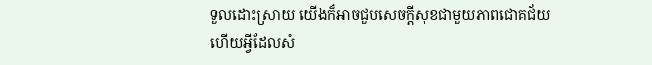ទួលដោះស្រាយ យើងក៏អាចជួបសេចក្ដីសុខជាមួយភាពជោគជ័យ
ហើយអ្វីដែលសំ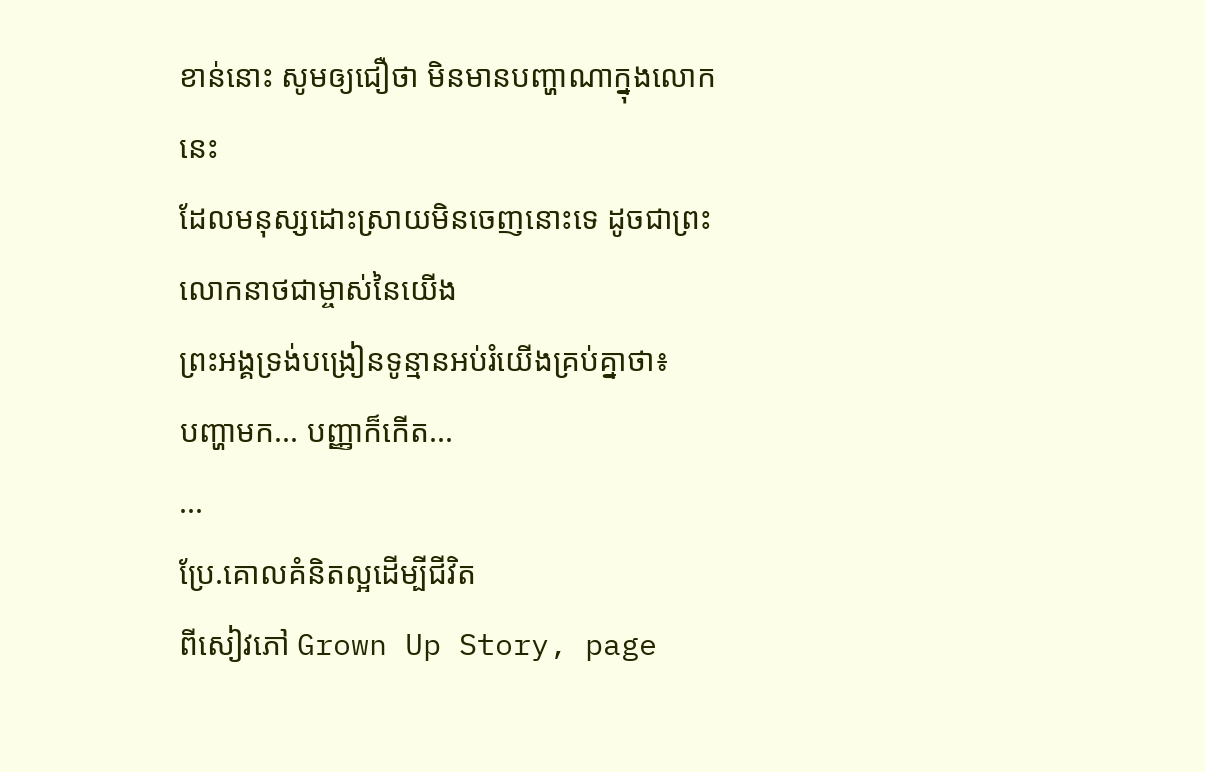ខាន់នោះ សូមឲ្យជឿថា មិនមានបញ្ហាណាក្នុងលោកនេះ
ដែលមនុស្សដោះស្រាយមិនចេញនោះទេ ដូចជាព្រះលោកនាថជាម្ចាស់នៃយើង
ព្រះអង្គទ្រង់បង្រៀនទូន្មានអប់រំយើងគ្រប់គ្នាថា៖
បញ្ហាមក... បញ្ញាក៏កើត...
...
ប្រែ.គោលគំនិតល្អដើម្បីជីវិត
ពីសៀវភៅ Grown Up Story, page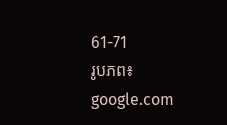61-71
រូបភព៖ google.com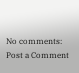No comments:
Post a Comment